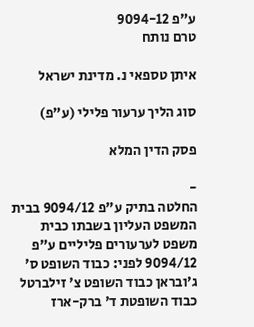ע"פ 9094-12
טרם נותח

איתן טספאי נ. מדינת ישראל

סוג הליך ערעור פלילי (ע"פ)

פסק הדין המלא

-
החלטה בתיק ע"פ 9094/12 בבית המשפט העליון בשבתו כבית משפט לערעורים פליליים ע"פ 9094/12 לפני: כבוד השופט ס' ג'ובראן כבוד השופט צ' זילברטל כבוד השופטת ד' ברק-ארז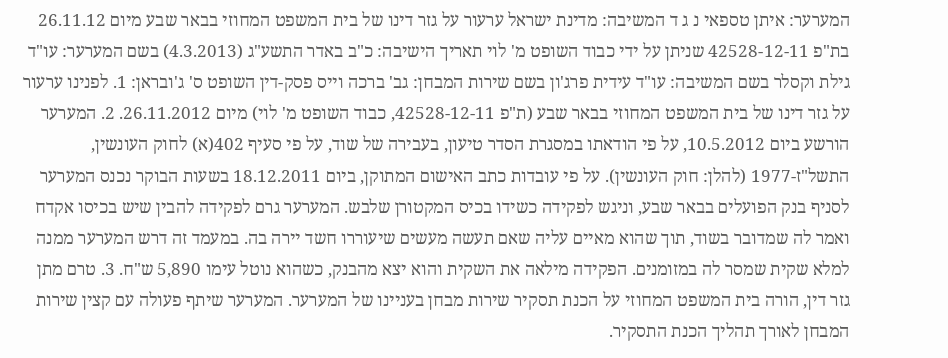המערער: איתן טספאי נ ג ד המשיבה: מדינת ישראל ערעור על גזר דינו של בית המשפט המחוזי בבאר שבע מיום 26.11.12 בת"פ 42528-12-11 שניתן על ידי כבוד השופט מ' לוי תאריך הישיבה: כ"ב באדר התשע"ג (4.3.2013) בשם המערער: עו"ד גילת וקסלר בשם המשיבה: עו"ד עידית פרג'ון בשם שירות המבחן: גב' ברכה וייס פסק-דין השופט ס' ג'ובראן: 1. לפנינו ערעור על גזר דינו של בית המשפט המחוזי בבאר שבע (ת"פ 42528-12-11, כבוד השופט מ' לוי) מיום 26.11.2012. 2. המערער הורשע ביום 10.5.2012, על פי הודאתו במסגרת הסדר טיעון, בעבירה של שוד, על פי סעיף 402(א) לחוק העונשין, התשל"ז-1977 (להלן: חוק העונשין). על פי עובדות כתב האישום המתוקן, ביום 18.12.2011 בשעות הבוקר נכנס המערער לסניף בנק הפועלים בבאר שבע, וניגש לפקידה כשידו בכיס המקטורן שלבש. המערער גרם לפקידה להבין שיש בכיסו אקדח ואמר לה שמדובר בשוד, תוך שהוא מאיים עליה שאם תעשה מעשים שיעוררו חשד יירה בה. במעמד זה דרש המערער ממנה למלא שקית שמסר לה במזומנים. הפקידה מילאה את השקית והוא יצא מהבנק, כשהוא נוטל עימו 5,890 ש"ח. 3. טרם מתן גזר דין, הורה בית המשפט המחוזי על הכנת תסקיר שירות מבחן בעניינו של המערער. המערער שיתף פעולה עם קצין שירות המבחן לאורך תהליך הכנת התסקיר.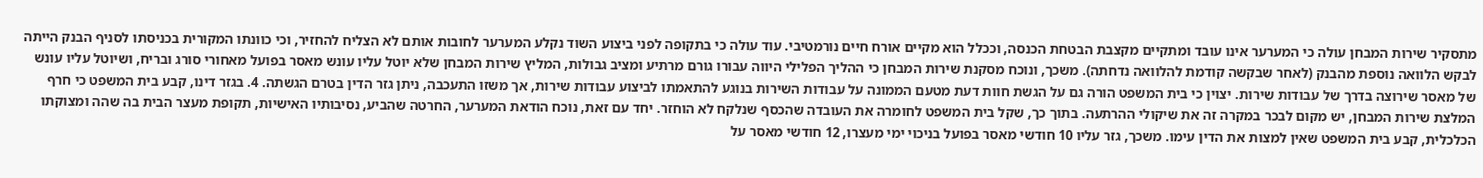מתסקיר שירות המבחן עולה כי המערער אינו עובד ומתקיים מקצבת הבטחת הכנסה, וככלל הוא מקיים אורח חיים נורמטיבי. עוד עולה כי בתקופה לפני ביצוע השוד נקלע המערער לחובות אותם לא הצליח להחזיר, וכי כוונתו המקורית בכניסתו לסניף הבנק הייתה לבקש הלוואה נוספת מהבנק (לאחר שבקשה קודמת להלוואה נדחתה). משכך, ונוכח מסקנת שירות המבחן כי ההליך הפלילי היווה עבורו גורם מרתיע ומציב גבולות, המליץ שירות המבחן שלא יוטל עליו עונש מאסר בפועל מאחורי סורג ובריח, ושיוטל עליו עונש של מאסר שירוצה בדרך של עבודות שירות. יצוין כי בית המשפט הורה גם על הגשת חוות דעת מטעם הממונה על עבודות השירות בנוגע להתאמתו לביצוע עבודות שירות, אך משזו התעכבה, ניתן גזר הדין בטרם הגשתה. 4. בגזר דינו, קבע בית המשפט כי חרף המלצת שירות המבחן, יש מקום לבכר במקרה זה את שיקולי ההרתעה. בתוך כך, שקל בית המשפט לחומרה את העובדה שהכסף שנלקח לא הוחזר. יחד עם זאת, נוכח הודאת המערער, החרטה שהביע, נסיבותיו האישיות, תקופת מעצר הבית בה שהה ומצוקתו הכלכלית, קבע בית המשפט שאין למצות את הדין עימו. משכך, גזר עליו 10 חודשי מאסר בפועל בניכוי ימי מעצרו, 12 חודשי מאסר על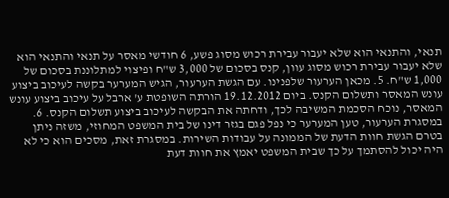תנאי, והתנאי הוא שלא יעבור עבירת רכוש מסוג פשע, 6 חודשי מאסר על תנאי והתנאי הוא שלא יעבור עבירת רכוש מסוג עוון, קנס בסכום של 3,000 ש"ח ופיצוי למתלוננת בסכום של 1,000 ש"ח. 5. מכאן הערעור שלפנינו. עם הגשת הערעור, הגיש המערער בקשה לעיכוב ביצוע עונש המאסר ותשלום הקנס. ביום 19.12.2012 הורתה השופטת ע' ארבל על עיכוב ביצוע עונש המאסר, נוכח הסכמת המשיבה לכך, ודחתה את הבקשה לעיכוב ביצוע תשלום הקנס. 6. במסגרת הערעור, טען המערער כי נפל פגם בגזר דינו של בית המשפט המחוזי, משזה ניתן בטרם הגשת חוות הדעת של הממונה על עבודות השירות. במסגרת זאת, מסכים הוא כי לא היה יכול להסתמך על כך שבית המשפט יאמץ את חוות דעת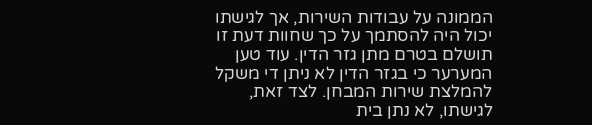הממונה על עבודות השירות, אך לגישתו יכול היה להסתמך על כך שחוות דעת זו תושלם בטרם מתן גזר הדין. עוד טען המערער כי בגזר הדין לא ניתן די משקל להמלצת שירות המבחן. לצד זאת, לגישתו, לא נתן בית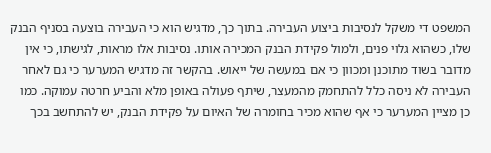המשפט די משקל לנסיבות ביצוע העבירה. בתוך כך, מדגיש הוא כי העבירה בוצעה בסניף הבנק שלו, כשהוא גלוי פנים, ולמול פקידת הבנק המכירה אותו. נסיבות אלו מראות, לגישתו, כי אין מדובר בשוד מתוכנן ומכוון כי אם במעשה של ייאוש. בהקשר זה מדגיש המערער כי גם לאחר העבירה לא ניסה כלל להתחמק מהמעצר, שיתף פעולה באופן מלא והביע חרטה עמוקה. כמו כן מציין המערער כי אף שהוא מכיר בחומרה של האיום על פקידת הבנק, יש להתחשב בכך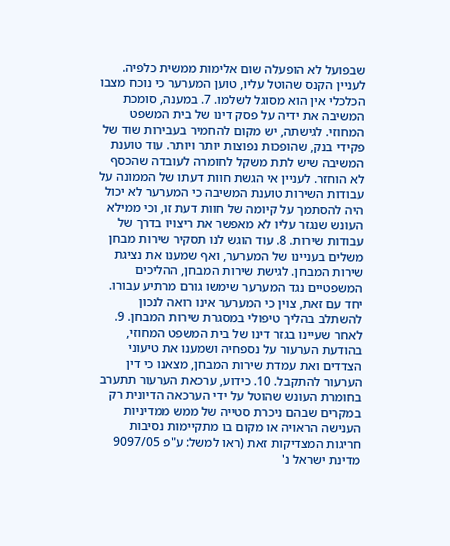שבפועל לא הופעלה שום אלימות ממשית כלפיה. לעניין הקנס שהוטל עליו, טוען המערער כי נוכח מצבו הכלכלי אין הוא מסוגל לשלמו. 7. במענה, סומכת המשיבה את ידיה על פסק דינו של בית המשפט המחוזי. לגישתה, יש מקום להחמיר בעבירות שוד של פקידי בנק, שהופכות נפוצות יותר ויותר. עוד טוענת המשיבה שיש לתת משקל לחומרה לעובדה שהכסף לא הוחזר. לעניין אי הגשת חוות דעתו של הממונה על עבודות השירות טוענת המשיבה כי המערער לא יכול היה להסתמך על קיומה של חוות דעת זו, וכי ממילא העונש שנגזר עליו לא מאפשר את ריצויו בדרך של עבודות שירות. 8. עוד הוגש לנו תסקיר שירות מבחן משלים בעניינו של המערער, ואף שמענו את נציגת שירות המבחן. לגישת שירות המבחן, ההליכים המשפטיים נגד המערער שימשו גורם מרתיע עבורו. יחד עם זאת, צוין כי המערער אינו רואה לנכון להשתלב בהליך טיפולי במסגרת שירות המבחן. 9. לאחר שעיינו בגזר דינו של בית המשפט המחוזי, בהודעת הערעור על נספחיה ושמענו את טיעוני הצדדים ואת עמדת שירות המבחן, מצאנו כי דין הערעור להתקבל. 10. כידוע, ערכאת הערעור תתערב בחומרת העונש שהוטל על ידי הערכאה הדיונית רק במקרים שבהם ניכרת סטייה של ממש ממדיניות הענישה הראויה או מקום בו מתקיימות נסיבות חריגות המצדיקות זאת (ראו למשל: ע"פ 9097/05 מדינת ישראל נ'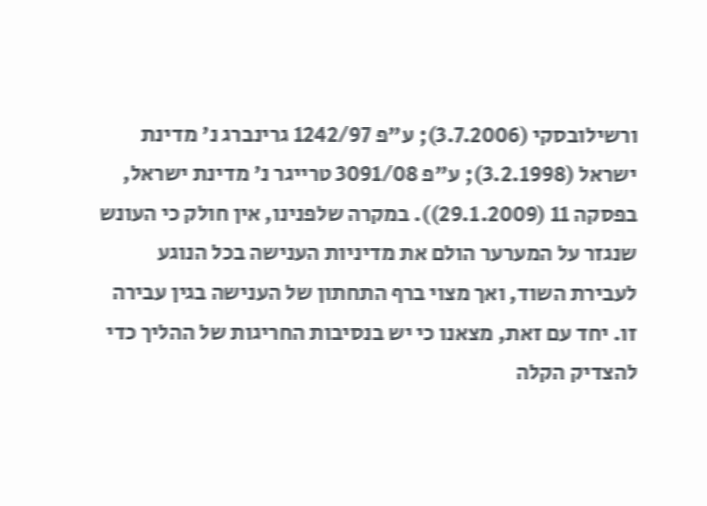ורשילובסקי (3.7.2006); ע"פ 1242/97 גרינברג נ' מדינת ישראל (3.2.1998); ע"פ 3091/08 טרייגר נ' מדינת ישראל, בפסקה 11 (29.1.2009)). במקרה שלפנינו, אין חולק כי העונש שנגזר על המערער הולם את מדיניות הענישה בכל הנוגע לעבירת השוד, ואך מצוי ברף התחתון של הענישה בגין עבירה זו. יחד עם זאת, מצאנו כי יש בנסיבות החריגות של ההליך כדי להצדיק הקלה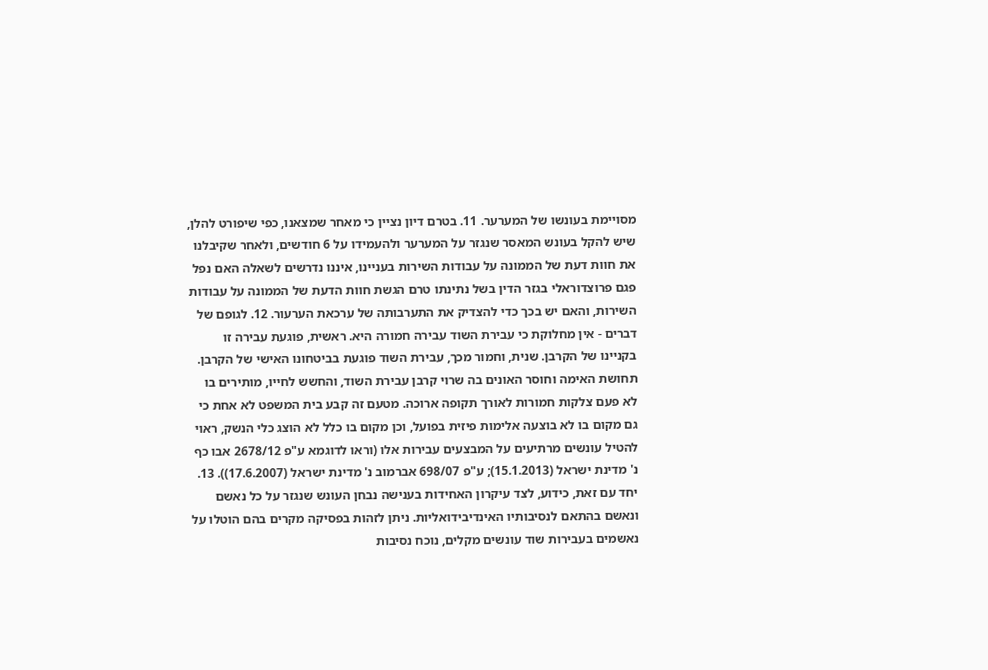מסויימת בעונשו של המערער. 11. בטרם דיון נציין כי מאחר שמצאנו, כפי שיפורט להלן, שיש להקל בעונש המאסר שנגזר על המערער ולהעמידו על 6 חודשים, ולאחר שקיבלנו את חוות דעת של הממונה על עבודות השירות בעניינו, איננו נדרשים לשאלה האם נפל פגם פרוצדוראלי בגזר הדין בשל נתינתו טרם הגשת חוות הדעת של הממונה על עבודות השירות, והאם יש בכך כדי להצדיק את התערבותה של ערכאת הערעור. 12. לגופם של דברים - אין מחלוקת כי עבירת השוד עבירה חמורה היא. ראשית, פוגעת עבירה זו בקניינו של הקרבן. שנית, וחמור מכך, עבירת השוד פוגעת בביטחונו האישי של הקרבן. תחושת האימה וחוסר האונים בה שרוי קרבן עבירת השוד, והחשש לחייו, מותירים בו לא פעם צלקות חמורות לאורך תקופה ארוכה. מטעם זה קבע בית המשפט לא אחת כי גם מקום בו לא בוצעה אלימות פיזית בפועל, וכן מקום בו כלל לא הוצג כלי הנשק, ראוי להטיל עונשים מרתיעים על המבצעים עבירות אלו (וראו לדוגמא ע"פ 2678/12 אבו כף נ' מדינת ישראל (15.1.2013); ע"פ 698/07 אברמוב נ' מדינת ישראל (17.6.2007)). 13. יחד עם זאת, כידוע, לצד עיקרון האחידות בענישה נבחן העונש שנגזר על כל נאשם ונאשם בהתאם לנסיבותיו האינדיבידואליות. ניתן לזהות בפסיקה מקרים בהם הוטלו על נאשמים בעבירות שוד עונשים מקלים, נוכח נסיבות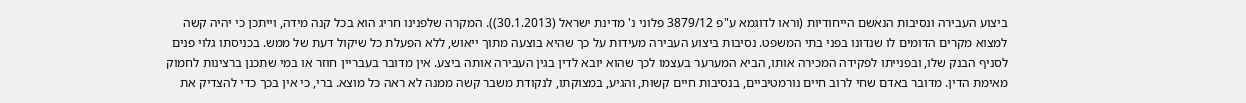ביצוע העבירה ונסיבות הנאשם הייחודיות (וראו לדוגמא ע"פ 3879/12 פלוני נ' מדינת ישראל (30.1.2013)). המקרה שלפנינו חריג הוא בכל קנה מידה, וייתכן כי יהיה קשה למצוא מקרים הדומים לו שנדונו בפני בתי המשפט. נסיבות ביצוע העבירה מעידות על כך שהיא בוצעה מתוך ייאוש, ללא הפעלת כל שיקול דעת של ממש. בכניסתו גלוי פנים לסניף הבנק שלו, ובפנייתו לפקידה המכירה אותו, הביא המערער בעצמו לכך שהוא יובא לדין בגין העבירה אותה ביצע. אין מדובר בעבריין חוזר או במי שתכנן ברצינות לחמוק מאימת הדין. מדובר באדם שחי לרוב חיים נורמטיביים, בנסיבות חיים קשות, והגיע, במצוקתו, לנקודת משבר קשה ממנה לא ראה כל מוצא. ברי, כי אין בכך כדי להצדיק את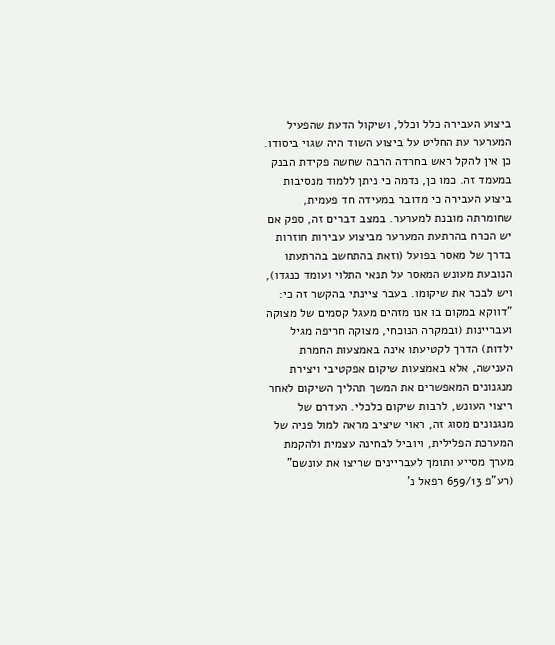ביצוע העבירה כלל וכלל, ושיקול הדעת שהפעיל המערער עת החליט על ביצוע השוד היה שגוי ביסודו. כן אין להקל ראש בחרדה הרבה שחשה פקידת הבנק במעמד זה. כמו כן, נדמה כי ניתן ללמוד מנסיבות ביצוע העבירה כי מדובר במעידה חד פעמית, שחומרתה מובנת למערער. במצב דברים זה, ספק אם יש הכרח בהרתעת המערער מביצוע עבירות חוזרות בדרך של מאסר בפועל (וזאת בהתחשב בהרתעתו הנובעת מעונש המאסר על תנאי התלוי ועומד כנגדו), ויש לבכר את שיקומו. בעבר ציינתי בהקשר זה כי: "דווקא במקום בו אנו מזהים מעגל קסמים של מצוקה ועבריינות (ובמקרה הנוכחי, מצוקה חריפה מגיל ילדות) הדרך לקטיעתו אינה באמצעות החמרת הענישה, אלא באמצעות שיקום אפקטיבי ויצירת מנגנונים המאפשרים את המשך תהליך השיקום לאחר ריצוי העונש, לרבות שיקום כלכלי. העדרם של מנגנונים מסוג זה, ראוי שיציב מראה למול פניה של המערכת הפלילית, ויוביל לבחינה עצמית ולהקמת מערך מסייע ותומך לעבריינים שריצו את עונשם" (רע"פ 659/13 רפאל נ'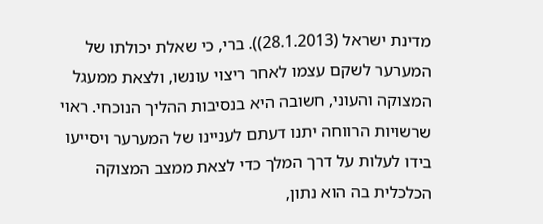מדינת ישראל (28.1.2013)). ברי, כי שאלת יכולתו של המערער לשקם עצמו לאחר ריצוי עונשו, ולצאת ממעגל המצוקה והעוני, חשובה היא בנסיבות ההליך הנוכחי. ראוי שרשויות הרווחה יתנו דעתם לעניינו של המערער ויסייעו בידו לעלות על דרך המלך כדי לצאת ממצב המצוקה הכלכלית בה הוא נתון,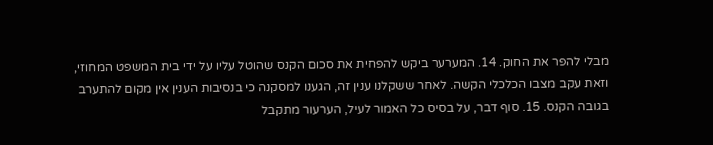מבלי להפר את החוק. 14. המערער ביקש להפחית את סכום הקנס שהוטל עליו על ידי בית המשפט המחוזי, וזאת עקב מצבו הכלכלי הקשה. לאחר ששקלנו ענין זה, הגענו למסקנה כי בנסיבות הענין אין מקום להתערב בגובה הקנס. 15. סוף דבר, על בסיס כל האמור לעיל, הערעור מתקבל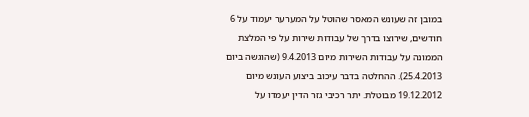במובן זה שעונש המאסר שהוטל על המערער יעמוד על 6 חודשים, שירוצו בדרך של עבודות שירות על פי המלצת הממונה על עבודות השירות מיום 9.4.2013 (שהוגשה ביום 25.4.2013). ההחלטה בדבר עיכוב ביצוע העונש מיום 19.12.2012 מבוטלת. יתר רכיבי גזר הדין יעמדו על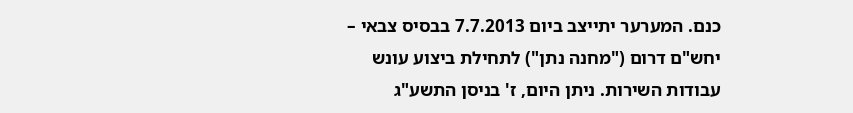כנם. המערער יתייצב ביום 7.7.2013 בבסיס צבאי – יחש"ם דרום ("מחנה נתן") לתחילת ביצוע עונש עבודות השירות. ניתן היום, ז' בניסן התשע"ג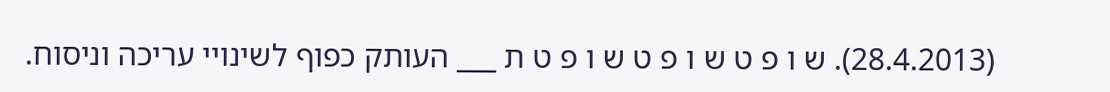(28.4.2013). ש ו פ ט ש ו פ ט ש ו פ ט ת ___ העותק כפוף לשינויי עריכה וניסוח.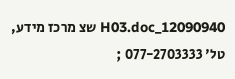12090940_H03.doc שצ מרכז מידע, טל' 077-2703333 ;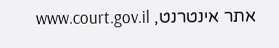אתר אינטרנט, www.court.gov.il